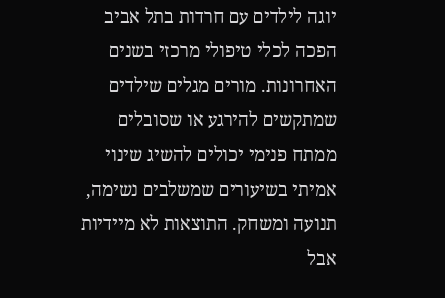יוגה לילדים עם חרדות בתל אביב הפכה לכלי טיפולי מרכזי בשנים האחרונות. מורים מגלים שילדים שמתקשים להירגע או שסובלים ממתח פנימי יכולים להשיג שינוי אמיתי בשיעורים שמשלבים נשימה, תנועה ומשחק. התוצאות לא מיידיות אבל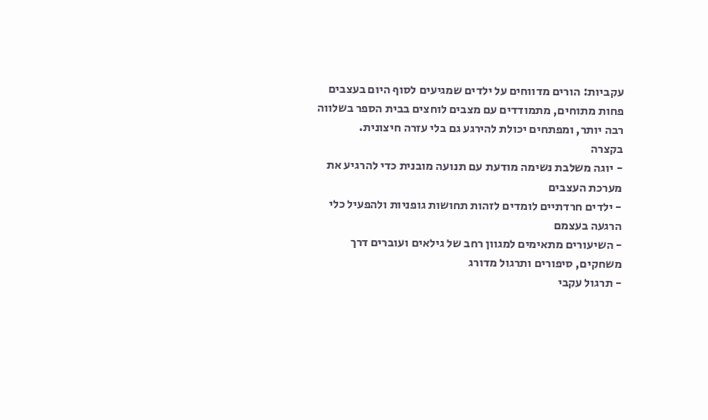עקביות: הורים מדווחים על ילדים שמגיעים לסוף היום בעצבים פחות מתוחים, מתמודדים עם מצבים לוחצים בבית הספר בשלווה רבה יותר, ומפתחים יכולת להירגע גם בלי עזרה חיצונית.
בקצרה
- יוגה משלבת נשימה מודעת עם תנועה מובנית כדי להרגיע את מערכת העצבים
- ילדים חרדתיים לומדים לזהות תחושות גופניות ולהפעיל כלי הרגעה בעצמם
- השיעורים מתאימים למגוון רחב של גילאים ועוברים דרך משחקים, סיפורים ותרגול מדורג
- תרגול עקבי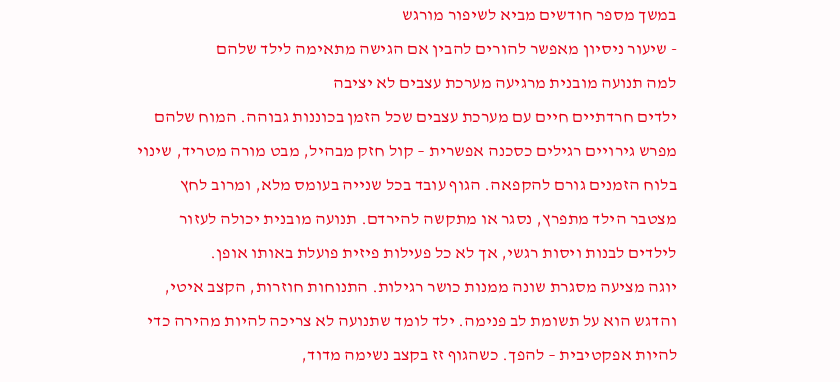במשך מספר חודשים מביא לשיפור מורגש
- שיעור ניסיון מאפשר להורים להבין אם הגישה מתאימה לילד שלהם
למה תנועה מובנית מרגיעה מערכת עצבים לא יציבה
ילדים חרדתיים חיים עם מערכת עצבים שכל הזמן בכוננות גבוהה. המוח שלהם מפרש גירויים רגילים כסכנה אפשרית – קול חזק מבהיל, מבט מורה מטריד, שינוי בלוח הזמנים גורם להקפאה. הגוף עובד בכל שנייה בעומס מלא, ומרוב לחץ מצטבר הילד מתפרץ, נסגר או מתקשה להירדם. תנועה מובנית יכולה לעזור לילדים לבנות ויסות רגשי, אך לא כל פעילות פיזית פועלת באותו אופן.
יוגה מציעה מסגרת שונה ממנות כושר רגילות. התנוחות חוזרות, הקצב איטי, והדגש הוא על תשומת לב פנימה. ילד לומד שתנועה לא צריכה להיות מהירה כדי להיות אפקטיבית – להפך. כשהגוף זז בקצב נשימה מדוד,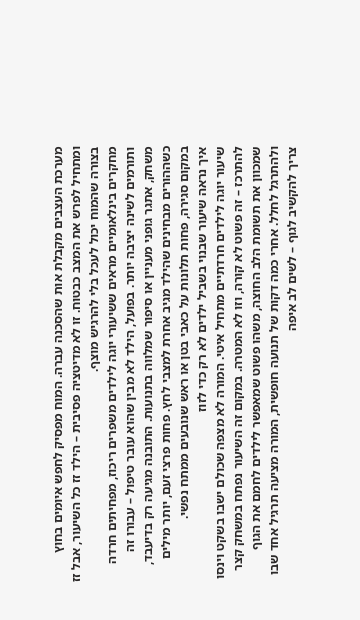מערכת העצבים מקבלת אות שהסכנה עברה. המוח מפסיק לחפש איומים בחוץ ומתחיל לפרש את המצב כבטוח. זו לא מדיטציה פסיבית – הילד זז כל השיעור, אבל זז בצורה שהמוח יכול לעכל בלי להרגיש מוצף.
מחקרים בינלאומיים מראים ששיעורי יוגה לילדים משפרים ריכוז, מפחיתים חרדה ותורמים לשינה יציבה יותר. בפועל, הילד לא מבין שהוא עובר טיפול – עבורו זה משחק, אתגר גופני מעניין או סיפור שמלווה בתנועות. התובנה מגיעה רק בדיעבד, כשההורים מבחינים שהילד מגיב אחרת למצבי לחץ. פחות פרצי זעם, יותר מילים במקום סגירה, פחות תלונות על כאבי בטן או ראש שנובעים ממתח נפשי.
איך נראה שיעור שבנוי בשביל ילדים לא רק כדי לזוז
שיעור יוגה לילדים חרדתיים מתחיל איטי. המורה לא מצפה שכולם ישבו בשקט וינסו להתרכז – זה פשוט לא קורה, וזו לא המטרה. במקום זה השיעור נפתח במשחק קצר שמכוון את תשומת הלב החוצה, משהו פשוט שמאפשר לילדים לחמם את הגוף ולהתרגל לחלל. אחרי כמה דקות של תנועה חופשית, המורה מציעה תרגיל אחד שבו צריך להקשיב לגוף – לשים לב איפה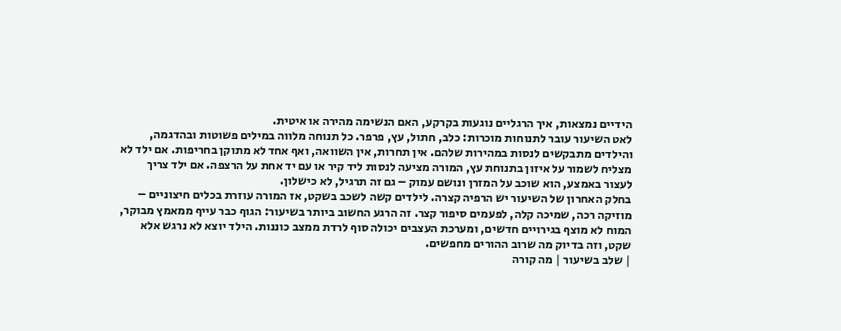הידיים נמצאות, איך הרגליים נוגעות בקרקע, האם הנשימה מהירה או איטית.
לאט השיעור עובר לתנוחות מוכרות: כלב, חתול, עץ, פרפר. כל תנוחה מלווה במילים פשוטות ובהדגמה, והילדים מתבקשים לנסות במהירות שלהם. אין תחרות, אין השוואה, ואף אחד לא מתוקן בחריפות. אם ילד לא מצליח לשמור על איזון בתנוחת עץ, המורה מציעה לנסות ליד קיר או עם יד אחת על הרצפה. אם ילד צריך לעצור באמצע, הוא שוכב על המזרן ונושם עמוק – גם זה תרגיל, לא כישלון.
בחלק האחרון של השיעור יש הרפיה קצרה. לילדים קשה לשכב בשקט, אז המורה עוזרת בכלים חיצוניים – מוזיקה רכה, שמיכה קלה, לפעמים סיפור קצר. זה הרגע החשוב ביותר בשיעור: הגוף כבר עייף ממאמץ מבוקר, המוח לא מוצף בגירויים חדשים, ומערכת העצבים יכולה סוף לרדת ממצב כוננות. הילד יוצא לא נרגש אלא שקט, וזה בדיוק מה שרוב ההורים מחפשים.
| שלב בשיעור | מה קורה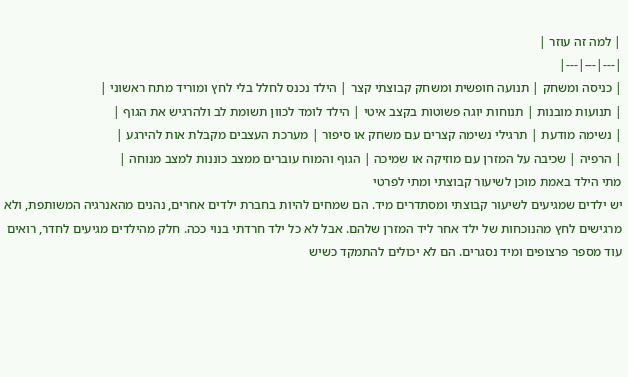| למה זה עוזר |
|---|---|---|
| כניסה ומשחק | תנועה חופשית ומשחק קבוצתי קצר | הילד נכנס לחלל בלי לחץ ומוריד מתח ראשוני |
| תנועות מובנות | תנוחות יוגה פשוטות בקצב איטי | הילד לומד לכוון תשומת לב ולהרגיש את הגוף |
| נשימה מודעת | תרגילי נשימה קצרים עם משחק או סיפור | מערכת העצבים מקבלת אות להירגע |
| הרפיה | שכיבה על המזרן עם מוזיקה או שמיכה | הגוף והמוח עוברים ממצב כוננות למצב מנוחה |
מתי הילד באמת מוכן לשיעור קבוצתי ומתי לפרטי
יש ילדים שמגיעים לשיעור קבוצתי ומסתדרים מיד. הם שמחים להיות בחברת ילדים אחרים, נהנים מהאנרגיה המשותפת, ולא מרגישים לחץ מהנוכחות של ילד אחר ליד המזרן שלהם. אבל לא כל ילד חרדתי בנוי ככה. חלק מהילדים מגיעים לחדר, רואים עוד מספר פרצופים ומיד נסגרים. הם לא יכולים להתמקד כשיש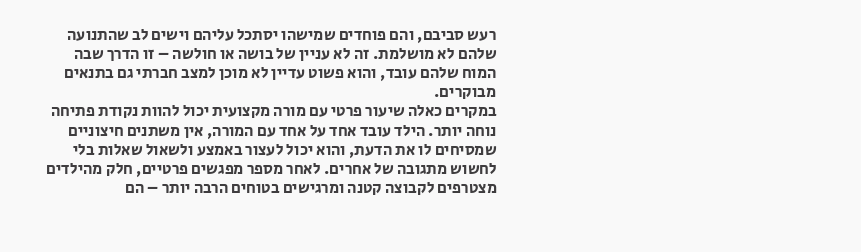רעש סביבם, והם פוחדים שמישהו יסתכל עליהם וישים לב שהתנועה שלהם לא מושלמת. זה לא עניין של בושה או חולשה – זו הדרך שבה המוח שלהם עובד, והוא פשוט עדיין לא מוכן למצב חברתי גם בתנאים מבוקרים.
במקרים כאלה שיעור פרטי עם מורה מקצועית יכול להוות נקודת פתיחה נוחה יותר. הילד עובד אחד על אחד עם המורה, אין משתנים חיצוניים שמסיחים לו את הדעת, והוא יכול לעצור באמצע ולשאול שאלות בלי לחשוש מתגובה של אחרים. לאחר מספר מפגשים פרטיים, חלק מהילדים מצטרפים לקבוצה קטנה ומרגישים בטוחים הרבה יותר – הם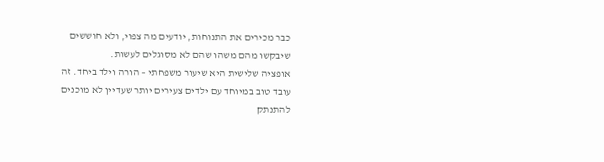כבר מכירים את התנוחות, יודעים מה צפוי, ולא חוששים שיבקשו מהם משהו שהם לא מסוגלים לעשות.
אופציה שלישית היא שיעור משפחתי – הורה וילד ביחד. זה עובד טוב במיוחד עם ילדים צעירים יותר שעדיין לא מוכנים להתנתק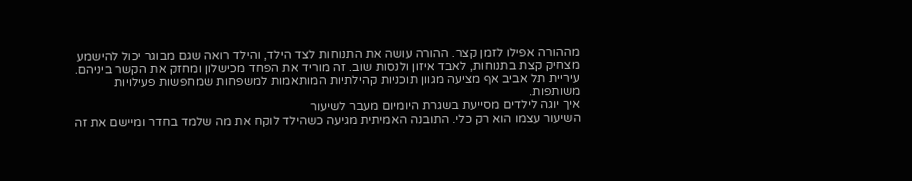מההורה אפילו לזמן קצר. ההורה עושה את התנוחות לצד הילד, והילד רואה שגם מבוגר יכול להישמע מצחיק קצת בתנוחות, לאבד איזון ולנסות שוב. זה מוריד את הפחד מכישלון ומחזק את הקשר ביניהם. עיריית תל אביב אף מציעה מגוון תוכניות קהילתיות המותאמות למשפחות שמחפשות פעילויות משותפות.
איך יוגה לילדים מסייעת בשגרת היומיום מעבר לשיעור
השיעור עצמו הוא רק כלי. התובנה האמיתית מגיעה כשהילד לוקח את מה שלמד בחדר ומיישם את זה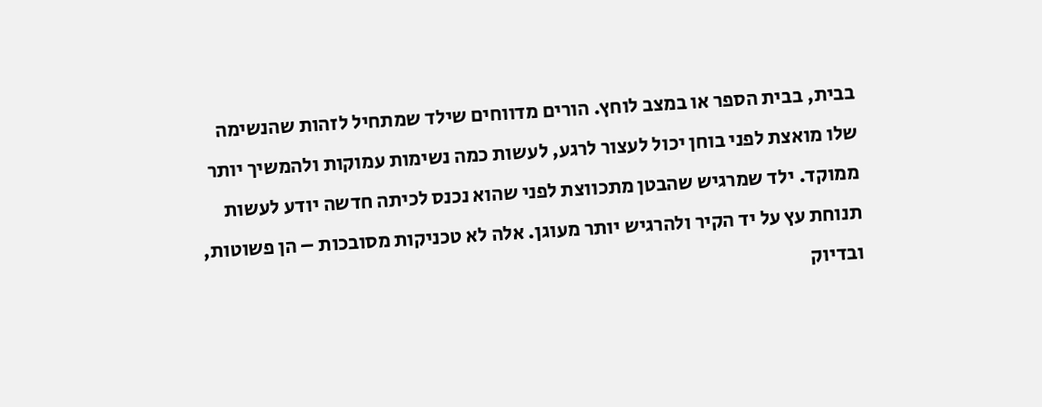בבית, בבית הספר או במצב לוחץ. הורים מדווחים שילד שמתחיל לזהות שהנשימה שלו מואצת לפני בוחן יכול לעצור לרגע, לעשות כמה נשימות עמוקות ולהמשיך יותר ממוקד. ילד שמרגיש שהבטן מתכווצת לפני שהוא נכנס לכיתה חדשה יודע לעשות תנוחת עץ על יד הקיר ולהרגיש יותר מעוגן. אלה לא טכניקות מסובכות – הן פשוטות, ובדיוק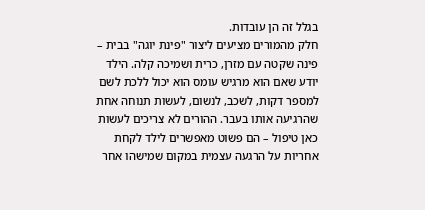בגלל זה הן עובדות.
חלק מהמורים מציעים ליצור "פינת יוגה" בבית – פינה שקטה עם מזרן, כרית ושמיכה קלה. הילד יודע שאם הוא מרגיש עומס הוא יכול ללכת לשם למספר דקות, לשכב, לנשום, לעשות תנוחה אחת שהרגיעה אותו בעבר. ההורים לא צריכים לעשות כאן טיפול – הם פשוט מאפשרים לילד לקחת אחריות על הרגעה עצמית במקום שמישהו אחר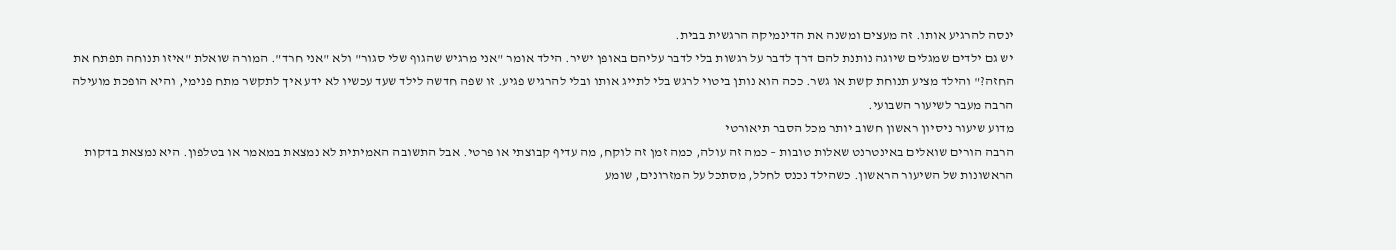ינסה להרגיע אותו. זה מעצים ומשנה את הדינמיקה הרגשית בבית.
יש גם ילדים שמגלים שיוגה נותנת להם דרך לדבר על רגשות בלי לדבר עליהם באופן ישיר. הילד אומר "אני מרגיש שהגוף שלי סגור" ולא "אני חרד". המורה שואלת "איזו תנוחה תפתח את החזה?" והילד מציע תנוחת קשת או גשר. ככה הוא נותן ביטוי לרגש בלי לתייג אותו ובלי להרגיש פגיע. זו שפה חדשה לילד שעד עכשיו לא ידע איך לתקשר מתח פנימי, והיא הופכת מועילה הרבה מעבר לשיעור השבועי.
מדוע שיעור ניסיון ראשון חשוב יותר מכל הסבר תיאורטי
הרבה הורים שואלים באינטרנט שאלות טובות – כמה זה עולה, כמה זמן זה לוקח, מה עדיף קבוצתי או פרטי. אבל התשובה האמיתית לא נמצאת במאמר או בטלפון. היא נמצאת בדקות הראשונות של השיעור הראשון. כשהילד נכנס לחלל, מסתכל על המזרונים, שומע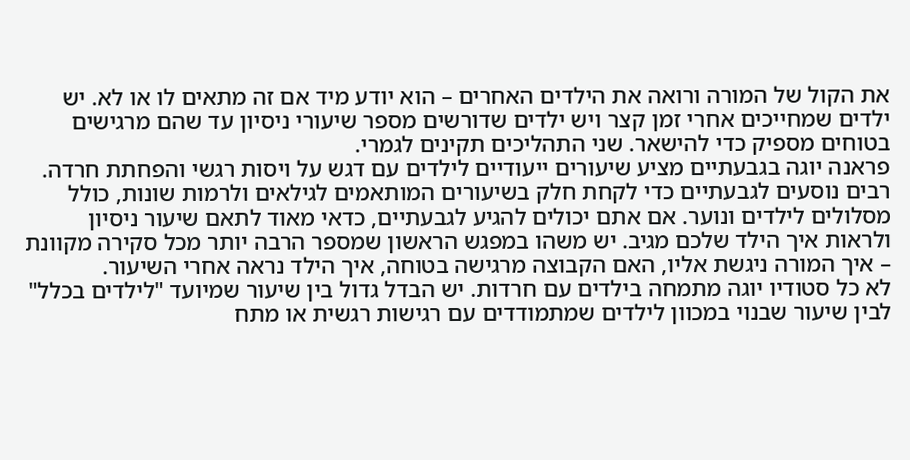את הקול של המורה ורואה את הילדים האחרים – הוא יודע מיד אם זה מתאים לו או לא. יש ילדים שמחייכים אחרי זמן קצר ויש ילדים שדורשים מספר שיעורי ניסיון עד שהם מרגישים בטוחים מספיק כדי להישאר. שני התהליכים תקינים לגמרי.
פראנה יוגה בגבעתיים מציע שיעורים ייעודיים לילדים עם דגש על ויסות רגשי והפחתת חרדה. רבים נוסעים לגבעתיים כדי לקחת חלק בשיעורים המותאמים לגילאים ולרמות שונות, כולל מסלולים לילדים ונוער. אם אתם יכולים להגיע לגבעתיים, כדאי מאוד לתאם שיעור ניסיון ולראות איך הילד שלכם מגיב. יש משהו במפגש הראשון שמספר הרבה יותר מכל סקירה מקוונת – איך המורה ניגשת אליו, האם הקבוצה מרגישה בטוחה, איך הילד נראה אחרי השיעור.
לא כל סטודיו יוגה מתמחה בילדים עם חרדות. יש הבדל גדול בין שיעור שמיועד "לילדים בכלל" לבין שיעור שבנוי במכוון לילדים שמתמודדים עם רגישות רגשית או מתח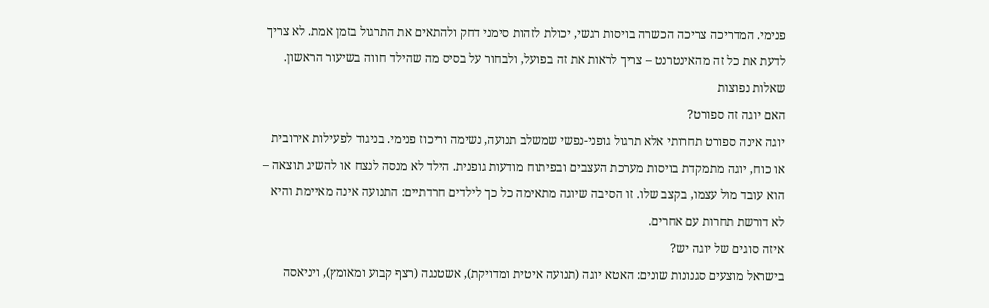פנימי. המדריכה צריכה הכשרה בויסות רגשי, יכולת לזהות סימני דחק ולהתאים את התרגול בזמן אמת. לא צריך לדעת את כל זה מהאינטרנט – צריך לראות את זה בפועל, ולבחור על בסיס מה שהילד חווה בשיעור הראשון.
שאלות נפוצות
האם יוגה זה ספורט?
יוגה אינה ספורט תחרותי אלא תרגול גופני-נפשי שמשלב תנועה, נשימה וריכוז פנימי. בניגוד לפעילות אירובית או כוח, יוגה מתמקדת בויסות מערכת העצבים ובפיתוח מודעות גופנית. הילד לא מנסה לנצח או להשיג תוצאה – הוא עובד מול עצמו, בקצב שלו. זו הסיבה שיוגה מתאימה כל כך לילדים חרדתיים: התנועה אינה מאיימת והיא לא דורשת תחרות עם אחרים.
איזה סוגים של יוגה יש?
בישראל מוצעים סגנונות שונים: האטא יוגה (תנועה איטית ומדויקת), אשטנגה (רצף קבוע ומאומץ), ויניאסה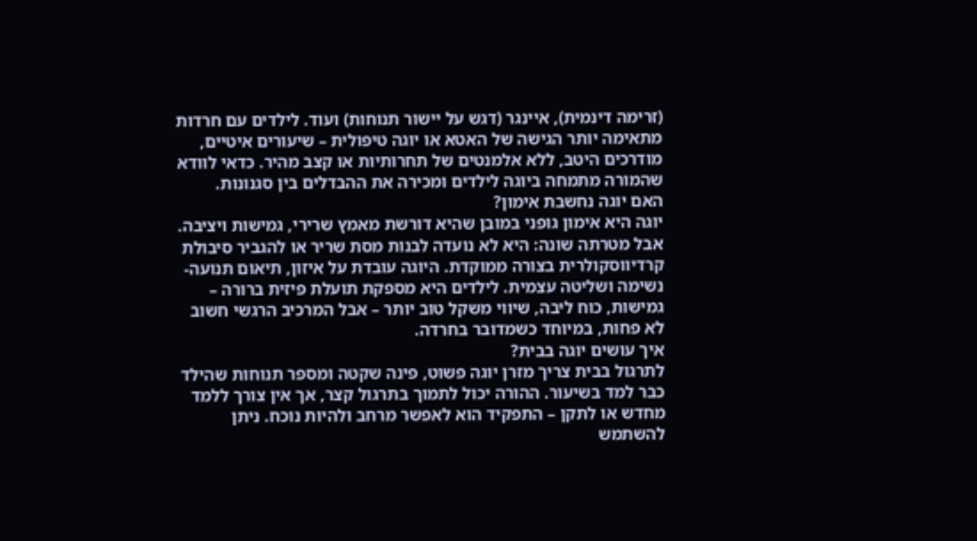(זרימה דינמית), איינגר (דגש על יישור תנוחות) ועוד. לילדים עם חרדות מתאימה יותר הגישה של האטא או יוגה טיפולית – שיעורים איטיים, מודרכים היטב, ללא אלמנטים של תחרותיות או קצב מהיר. כדאי לוודא שהמורה מתמחה ביוגה לילדים ומכירה את ההבדלים בין סגנונות.
האם יוגה נחשבת אימון?
יוגה היא אימון גופני במובן שהיא דורשת מאמץ שרירי, גמישות ויציבה. אבל מטרתה שונה: היא לא נועדה לבנות מסת שריר או להגביר סיבולת קרדיווסקולרית בצורה ממוקדת. היוגה עובדת על איזון, תיאום תנועה-נשימה ושליטה עצמית. לילדים היא מספקת תועלת פיזית ברורה – גמישות, כוח ליבה, שיווי משקל טוב יותר – אבל המרכיב הרגשי חשוב לא פחות, במיוחד כשמדובר בחרדה.
איך עושים יוגה בבית?
לתרגול בבית צריך מזרן יוגה פשוט, פינה שקטה ומספר תנוחות שהילד כבר למד בשיעור. ההורה יכול לתמוך בתרגול קצר, אך אין צורך ללמד מחדש או לתקן – התפקיד הוא לאפשר מרחב ולהיות נוכח. ניתן להשתמש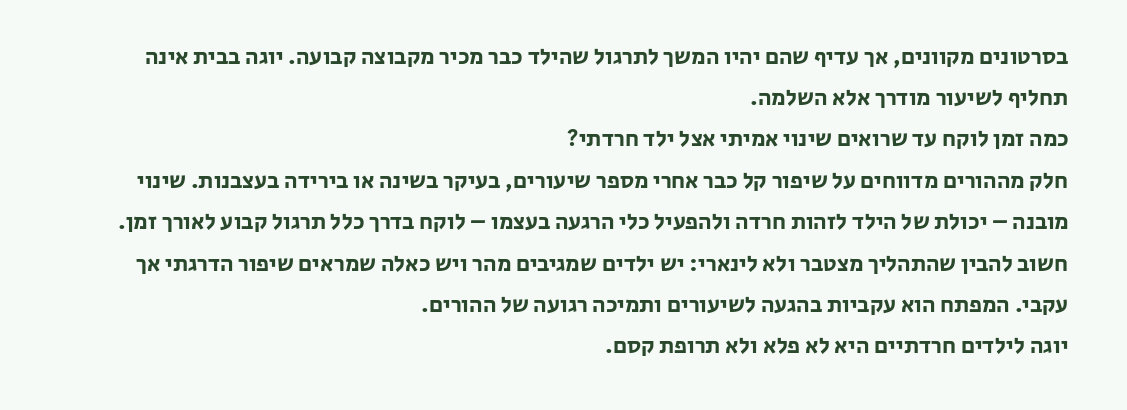בסרטונים מקוונים, אך עדיף שהם יהיו המשך לתרגול שהילד כבר מכיר מקבוצה קבועה. יוגה בבית אינה תחליף לשיעור מודרך אלא השלמה.
כמה זמן לוקח עד שרואים שינוי אמיתי אצל ילד חרדתי?
חלק מההורים מדווחים על שיפור קל כבר אחרי מספר שיעורים, בעיקר בשינה או בירידה בעצבנות. שינוי מובנה – יכולת של הילד לזהות חרדה ולהפעיל כלי הרגעה בעצמו – לוקח בדרך כלל תרגול קבוע לאורך זמן. חשוב להבין שהתהליך מצטבר ולא לינארי: יש ילדים שמגיבים מהר ויש כאלה שמראים שיפור הדרגתי אך עקבי. המפתח הוא עקביות בהגעה לשיעורים ותמיכה רגועה של ההורים.
יוגה לילדים חרדתיים היא לא פלא ולא תרופת קסם.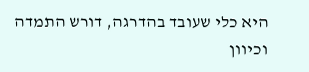היא כלי שעובד בהדרגה, דורש התמדה וכיוון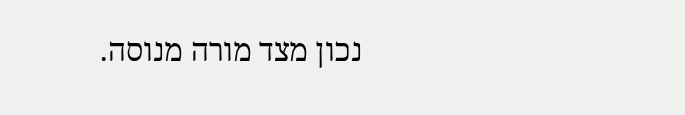נכון מצד מורה מנוסה.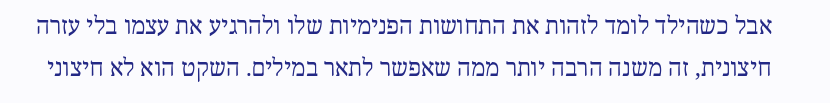אבל כשהילד לומד לזהות את התחושות הפנימיות שלו ולהרגיע את עצמו בלי עזרה חיצונית, זה משנה הרבה יותר ממה שאפשר לתאר במילים. השקט הוא לא חיצוני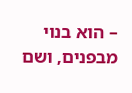– הוא בנוי מבפנים, ושם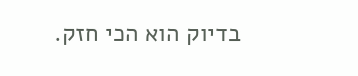בדיוק הוא הכי חזק.